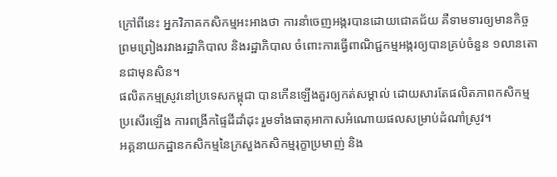ក្រៅពីនេះ អ្នកវិភាគកសិកម្មអះអាងថា ការនាំចេញអង្ករបានដោយជោគជ័យ គឺទាមទារឲ្យមានកិច្ចព្រមព្រៀងរវាងរដ្ឋាភិបាល និងរដ្ឋាភិបាល ចំពោះការធ្វើពាណិជ្ជកម្មអង្ករឲ្យបានគ្រប់ចំនួន ១លានតោនជាមុនសិន។
ផលិតកម្មស្រូវនៅប្រទេសកម្ពុជា បានកើនឡើងគួរឲ្យកត់សម្គាល់ ដោយសារតែផលិតភាពកសិកម្មប្រសើរឡើង ការពង្រីកផ្ទៃដីដាំដុះ រួមទាំងធាតុអាកាសអំណោយផលសម្រាប់ដំណាំស្រូវ។
អគ្គនាយកដ្ឋានកសិកម្មនៃក្រសួងកសិកម្មរុក្ខាប្រមាញ់ និង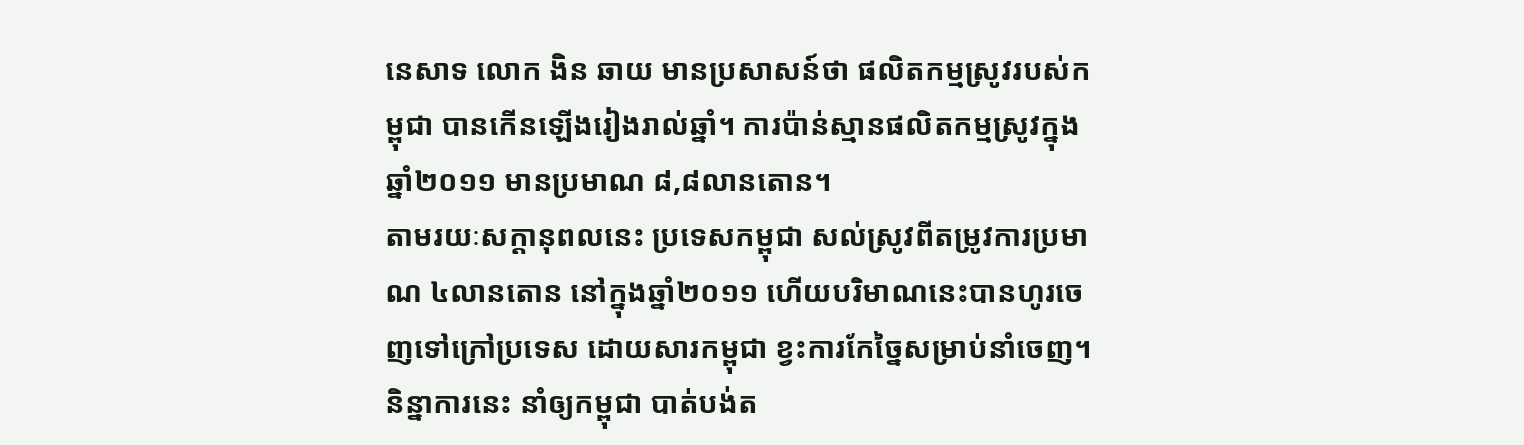នេសាទ លោក ងិន ឆាយ មានប្រសាសន៍ថា ផលិតកម្មស្រូវរបស់កម្ពុជា បានកើនឡើងរៀងរាល់ឆ្នាំ។ ការប៉ាន់ស្មានផលិតកម្មស្រូវក្នុងឆ្នាំ២០១១ មានប្រមាណ ៨,៨លានតោន។
តាមរយៈសក្ដានុពលនេះ ប្រទេសកម្ពុជា សល់ស្រូវពីតម្រូវការប្រមាណ ៤លានតោន នៅក្នុងឆ្នាំ២០១១ ហើយបរិមាណនេះបានហូរចេញទៅក្រៅប្រទេស ដោយសារកម្ពុជា ខ្វះការកែច្នៃសម្រាប់នាំចេញ។ និន្នាការនេះ នាំឲ្យកម្ពុជា បាត់បង់ត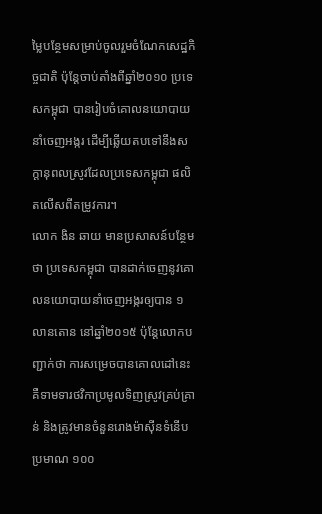ម្លៃបន្ថែមសម្រាប់ចូលរួមចំណែកសេដ្ឋកិច្ចជាតិ ប៉ុន្តែចាប់តាំងពីឆ្នាំ២០១០ ប្រទេសកម្ពុជា បានរៀបចំគោលនយោបាយនាំចេញអង្ករ ដើម្បីឆ្លើយតបទៅនឹងសក្ដានុពលស្រូវដែលប្រទេសកម្ពុជា ផលិតលើសពីតម្រូវការ។
លោក ងិន ឆាយ មានប្រសាសន៍បន្ថែមថា ប្រទេសកម្ពុជា បានដាក់ចេញនូវគោលនយោបាយនាំចេញអង្ករឲ្យបាន ១លានតោន នៅឆ្នាំ២០១៥ ប៉ុន្តែលោកបញ្ជាក់ថា ការសម្រេចបានគោលដៅនេះ គឺទាមទារថវិកាប្រមូលទិញស្រូវគ្រប់គ្រាន់ និងត្រូវមានចំនួនរោងម៉ាស៊ីនទំនើបប្រមាណ ១០០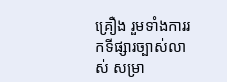គ្រឿង រួមទាំងការរកទីផ្សារច្បាស់លាស់ សម្រា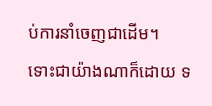ប់ការនាំចេញជាដើម។
ទោះជាយ៉ាងណាក៏ដោយ ទ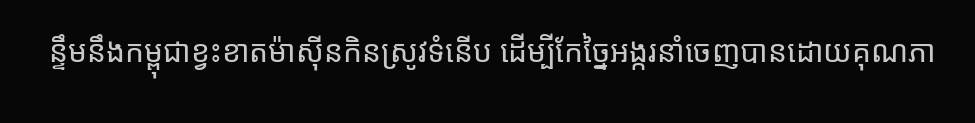ន្ទឹមនឹងកម្ពុជាខ្វះខាតម៉ាស៊ីនកិនស្រូវទំនើប ដើម្បីកែច្នៃអង្ករនាំចេញបានដោយគុណភា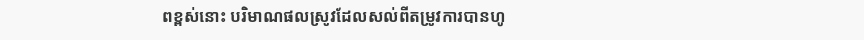ពខ្ពស់នោះ បរិមាណផលស្រូវដែលសល់ពីតម្រូវការបានហូ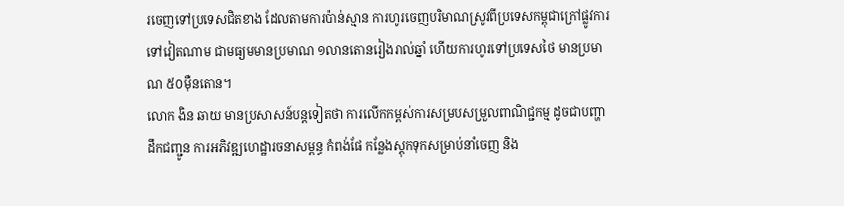រចេញទៅប្រទេសជិតខាង ដែលតាមការប៉ាន់ស្មាន ការហូរចេញបរិមាណស្រូវពីប្រទេសកម្ពុជាក្រៅផ្លូវការទៅវៀតណាម ជាមធ្យមមានប្រមាណ ១លានតោនរៀងរាល់ឆ្នាំ ហើយការហូរទៅប្រទេសថៃ មានប្រមាណ ៥០ម៉ឺនតោន។
លោក ងិន ឆាយ មានប្រសាសន៍បន្តទៀតថា ការលើកកម្ពស់ការសម្របសម្រួលពាណិជ្ជកម្ម ដូចជាបញ្ហាដឹកជញ្ជូន ការអភិវឌ្ឍហេដ្ឋារចនាសម្ពន្ធ កំពង់ផែ កន្លែងស្តុកទុកសម្រាប់នាំចេញ និង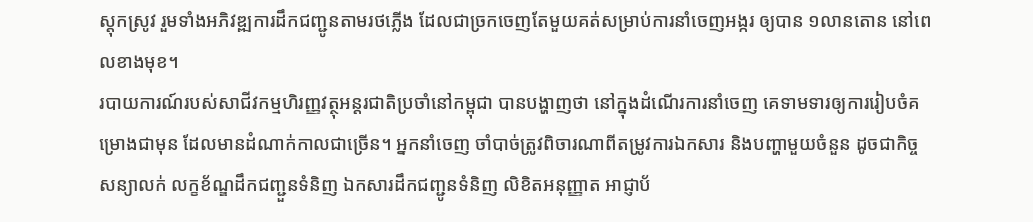ស្តុកស្រូវ រួមទាំងអភិវឌ្ឍការដឹកជញ្ជូនតាមរថភ្លើង ដែលជាច្រកចេញតែមួយគត់សម្រាប់ការនាំចេញអង្ករ ឲ្យបាន ១លានតោន នៅពេលខាងមុខ។
របាយការណ៍របស់សាជីវកម្មហិរញ្ញវត្ថុអន្តរជាតិប្រចាំនៅកម្ពុជា បានបង្ហាញថា នៅក្នុងដំណើរការនាំចេញ គេទាមទារឲ្យការរៀបចំគម្រោងជាមុន ដែលមានដំណាក់កាលជាច្រើន។ អ្នកនាំចេញ ចាំបាច់ត្រូវពិចារណាពីតម្រូវការឯកសារ និងបញ្ហាមួយចំនួន ដូចជាកិច្ចសន្យាលក់ លក្ខខ័ណ្ឌដឹកជញ្ជួនទំនិញ ឯកសារដឹកជញ្ជូនទំនិញ លិខិតអនុញ្ញាត អាជ្ញាប័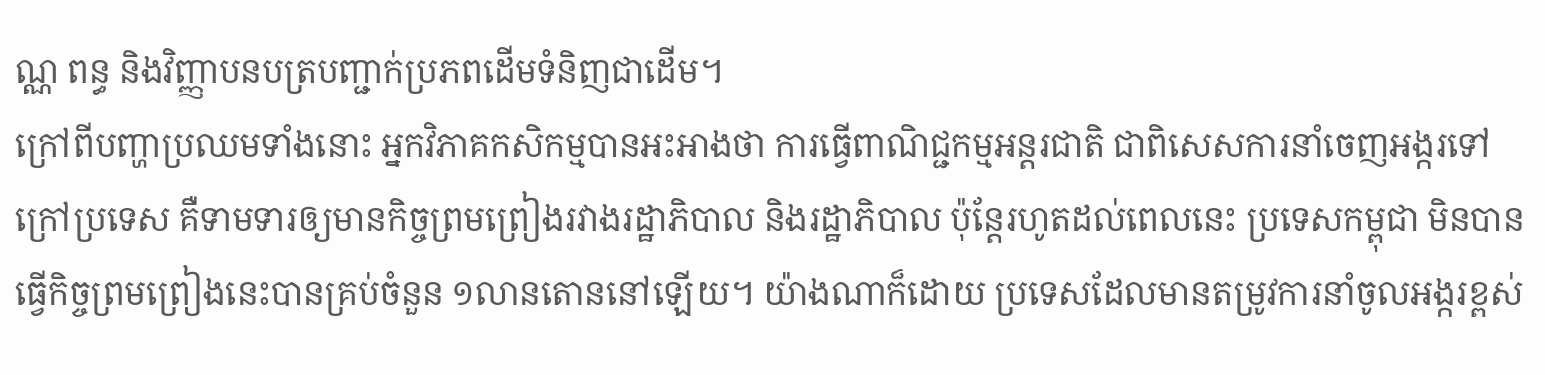ណ្ណ ពន្ធ និងវិញ្ញាបនបត្របញ្ជាក់ប្រភពដើមទំនិញជាដើម។
ក្រៅពីបញ្ហាប្រឈមទាំងនោះ អ្នកវិភាគកសិកម្មបានអះអាងថា ការធ្វើពាណិជ្ជកម្មអន្តរជាតិ ជាពិសេសការនាំចេញអង្ករទៅក្រៅប្រទេស គឺទាមទារឲ្យមានកិច្ចព្រមព្រៀងរវាងរដ្ឋាភិបាល និងរដ្ឋាភិបាល ប៉ុន្តែរហូតដល់ពេលនេះ ប្រទេសកម្ពុជា មិនបានធ្វើកិច្ចព្រមព្រៀងនេះបានគ្រប់ចំនួន ១លានតោននៅឡើយ។ យ៉ាងណាក៏ដោយ ប្រទេសដែលមានតម្រូវការនាំចូលអង្ករខ្ពស់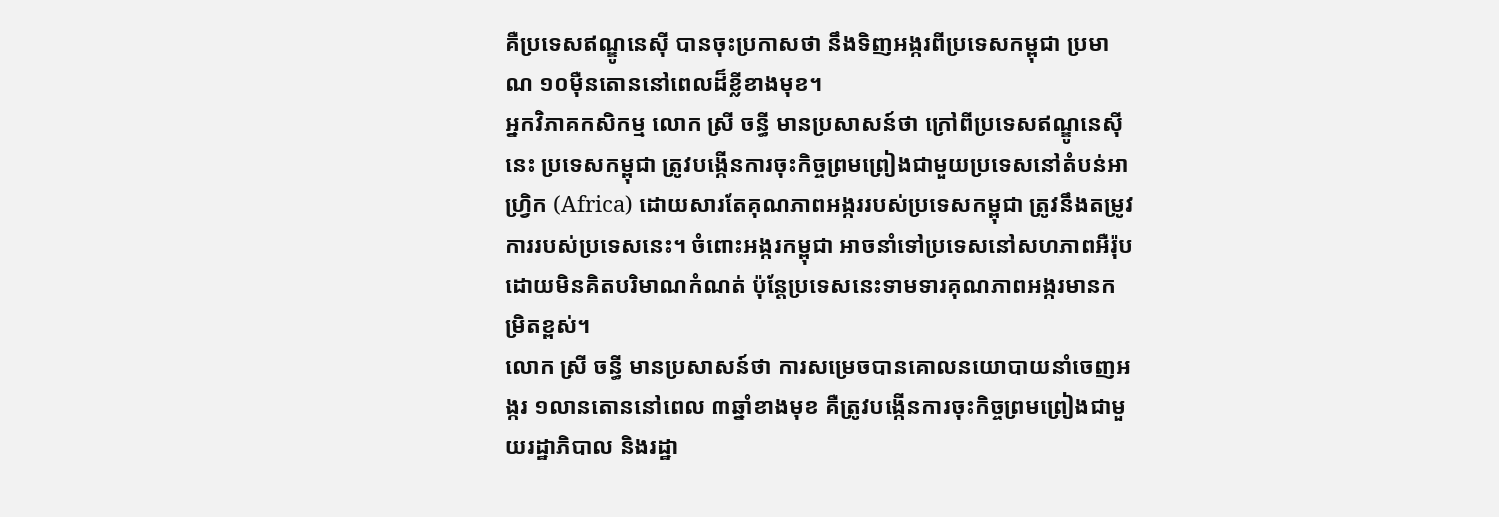គឺប្រទេសឥណ្ឌូនេស៊ី បានចុះប្រកាសថា នឹងទិញអង្ករពីប្រទេសកម្ពុជា ប្រមាណ ១០ម៉ឺនតោននៅពេលដ៏ខ្លីខាងមុខ។
អ្នកវិភាគកសិកម្ម លោក ស្រី ចន្ធី មានប្រសាសន៍ថា ក្រៅពីប្រទេសឥណ្ឌូនេស៊ី នេះ ប្រទេសកម្ពុជា ត្រូវបង្កើនការចុះកិច្ចព្រមព្រៀងជាមួយប្រទេសនៅតំបន់អាហ្វ្រិក (Africa) ដោយសារតែគុណភាពអង្កររបស់ប្រទេសកម្ពុជា ត្រូវនឹងតម្រូវការរបស់ប្រទេសនេះ។ ចំពោះអង្ករកម្ពុជា អាចនាំទៅប្រទេសនៅសហភាពអឺរ៉ុប ដោយមិនគិតបរិមាណកំណត់ ប៉ុន្តែប្រទេសនេះទាមទារគុណភាពអង្ករមានកម្រិតខ្ពស់។
លោក ស្រី ចន្ធី មានប្រសាសន៍ថា ការសម្រេចបានគោលនយោបាយនាំចេញអង្ករ ១លានតោននៅពេល ៣ឆ្នាំខាងមុខ គឺត្រូវបង្កើនការចុះកិច្ចព្រមព្រៀងជាមួយរដ្ឋាភិបាល និងរដ្ឋា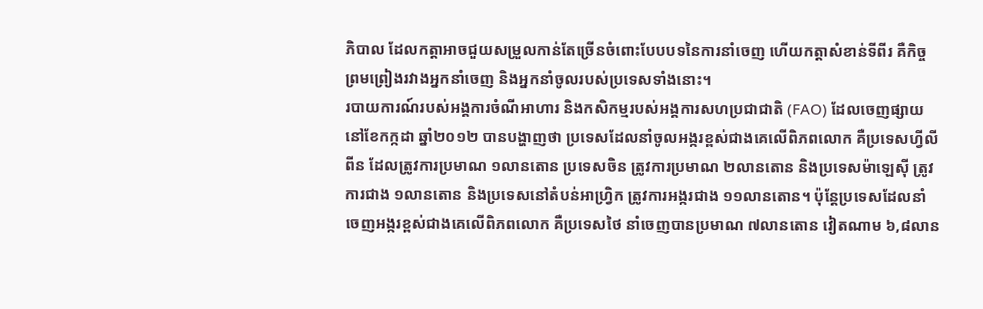ភិបាល ដែលកត្តាអាចជួយសម្រួលកាន់តែច្រើនចំពោះបែបបទនៃការនាំចេញ ហើយកត្តាសំខាន់ទីពីរ គឺកិច្ចព្រមព្រៀងរវាងអ្នកនាំចេញ និងអ្នកនាំចូលរបស់ប្រទេសទាំងនោះ។
របាយការណ៍របស់អង្គការចំណីអាហារ និងកសិកម្មរបស់អង្គការសហប្រជាជាតិ (FAO) ដែលចេញផ្សាយនៅខែកក្កដា ឆ្នាំ២០១២ បានបង្ហាញថា ប្រទេសដែលនាំចូលអង្ករខ្ពស់ជាងគេលើពិភពលោក គឺប្រទេសហ្វីលីពីន ដែលត្រូវការប្រមាណ ១លានតោន ប្រទេសចិន ត្រូវការប្រមាណ ២លានតោន និងប្រទេសម៉ាឡេស៊ី ត្រូវការជាង ១លានតោន និងប្រទេសនៅតំបន់អាហ្វ្រិក ត្រូវការអង្ករជាង ១១លានតោន។ ប៉ុន្តែប្រទេសដែលនាំចេញអង្ករខ្ពស់ជាងគេលើពិភពលោក គឺប្រទេសថៃ នាំចេញបានប្រមាណ ៧លានតោន វៀតណាម ៦,៨លាន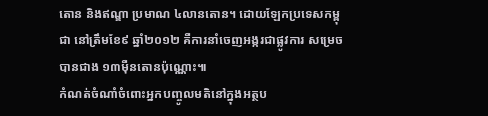តោន និងឥណ្ឌា ប្រមាណ ៤លានតោន។ ដោយឡែកប្រទេសកម្ពុជា នៅត្រឹមខែ៩ ឆ្នាំ២០១២ គឺការនាំចេញអង្ករជាផ្លូវការ សម្រេចបានជាង ១៣ម៉ឺនតោនប៉ុណ្ណោះ៕
កំណត់ចំណាំចំពោះអ្នកបញ្ចូលមតិនៅក្នុងអត្ថប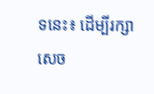ទនេះ៖ ដើម្បីរក្សាសេច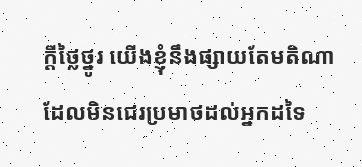ក្ដីថ្លៃថ្នូរ យើងខ្ញុំនឹងផ្សាយតែមតិណា ដែលមិនជេរប្រមាថដល់អ្នកដទៃ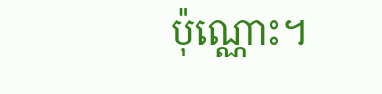ប៉ុណ្ណោះ។